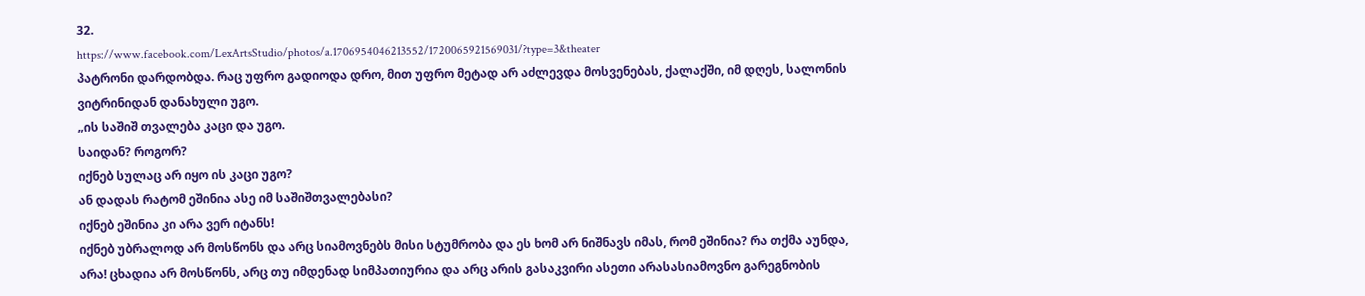32.
https://www.facebook.com/LexArtsStudio/photos/a.1706954046213552/1720065921569031/?type=3&theater
პატრონი დარდობდა. რაც უფრო გადიოდა დრო, მით უფრო მეტად არ აძლევდა მოსვენებას, ქალაქში, იმ დღეს, სალონის ვიტრინიდან დანახული უგო.
„ის საშიშ თვალება კაცი და უგო.
საიდან? როგორ?
იქნებ სულაც არ იყო ის კაცი უგო?
ან დადას რატომ ეშინია ასე იმ საშიშთვალებასი?
იქნებ ეშინია კი არა ვერ იტანს!
იქნებ უბრალოდ არ მოსწონს და არც სიამოვნებს მისი სტუმრობა და ეს ხომ არ ნიშნავს იმას, რომ ეშინია? რა თქმა აუნდა, არა! ცხადია არ მოსწონს, არც თუ იმდენად სიმპათიურია და არც არის გასაკვირი ასეთი არასასიამოვნო გარეგნობის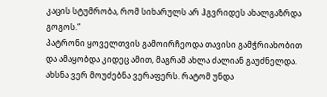კაცის სტუმრობა, რომ სიხარულს არ ჰგვრიდეს ახალგაზრდა გოგოს.“
პატრონი ყოველთვის გამოირჩეოდა თავისი გამჭრიახობით და ამაყობდა კიდეც ამით, მაგრამ ახლა ძალიან გაუძნელდა. ახსნა ვერ მოუძებნა ვერაფერს. რატომ უნდა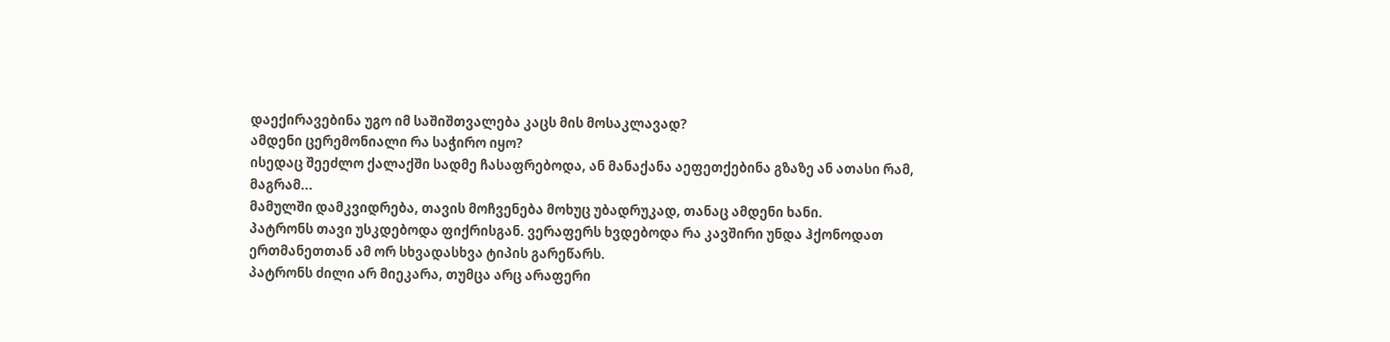დაექირავებინა უგო იმ საშიშთვალება კაცს მის მოსაკლავად?
ამდენი ცერემონიალი რა საჭირო იყო?
ისედაც შეეძლო ქალაქში სადმე ჩასაფრებოდა, ან მანაქანა აეფეთქებინა გზაზე ან ათასი რამ, მაგრამ...
მამულში დამკვიდრება, თავის მოჩვენება მოხუც უბადრუკად, თანაც ამდენი ხანი.
პატრონს თავი უსკდებოდა ფიქრისგან. ვერაფერს ხვდებოდა რა კავშირი უნდა ჰქონოდათ ერთმანეთთან ამ ორ სხვადასხვა ტიპის გარეწარს.
პატრონს ძილი არ მიეკარა, თუმცა არც არაფერი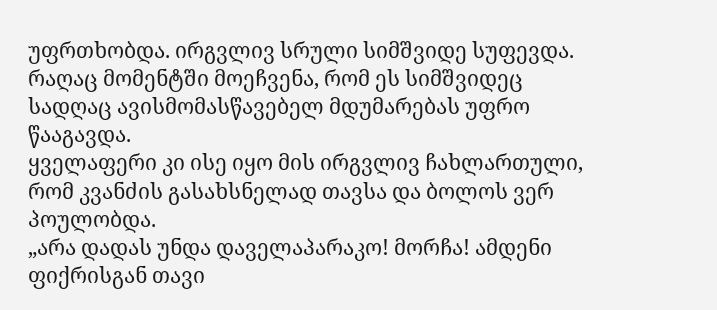უფრთხობდა. ირგვლივ სრული სიმშვიდე სუფევდა. რაღაც მომენტში მოეჩვენა, რომ ეს სიმშვიდეც სადღაც ავისმომასწავებელ მდუმარებას უფრო წააგავდა.
ყველაფერი კი ისე იყო მის ირგვლივ ჩახლართული, რომ კვანძის გასახსნელად თავსა და ბოლოს ვერ პოულობდა.
„არა დადას უნდა დაველაპარაკო! მორჩა! ამდენი ფიქრისგან თავი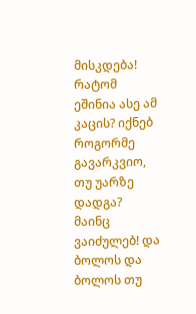მისკდება!
რატომ ეშინია ასე ამ კაცის? იქნებ როგორმე გავარკვიო, თუ უარზე დადგა? მაინც ვაიძულებ! და ბოლოს და ბოლოს თუ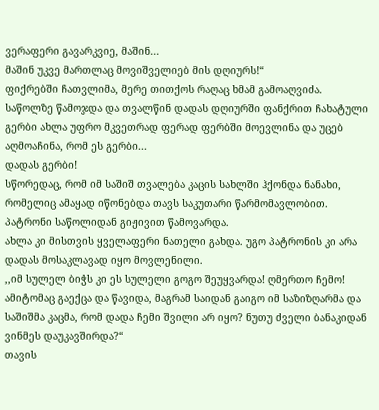ვერაფერი გავარკვიე, მაშინ...
მაშინ უკვე მართლაც მოვიშველიებ მის დღიურს!“
ფიქრებში ჩათვლიმა, მერე თითქოს რაღაც ხმამ გამოაღვიძა. საწოლზე წამოჯდა და თვალწინ დადას დღიურში ფანქრით ჩახატული გერბი ახლა უფრო მკვეთრად ფერად ფერბში მოევლინა და უცებ აღმოაჩინა, რომ ეს გერბი...
დადას გერბი!
სწორედაც, რომ იმ საშიშ თვალება კაცის სახლში ჰქონდა ნანახი, რომელიც ამაყად იწონებდა თავს საკუთარი წარმომავლობით.
პატრონი საწოლიდან გიჟივით წამოვარდა.
ახლა კი მისთვის ყველაფერი ნათელი გახდა. უგო პატრონის კი არა დადას მოსაკლავად იყო მოვლენილი.
,,იმ სულელ ბიჭს კი ეს სულელი გოგო შეუყვარდა! ღმერთო ჩემო! ამიტომაც გაექცა და წავიდა, მაგრამ საიდან გაიგო იმ საზიზღარმა და საშიშმა კაცმა, რომ დადა ჩემი შვილი არ იყო? ნუთუ ძველი ბანაკიდან ვინმეს დაუკავშირდა?“
თავის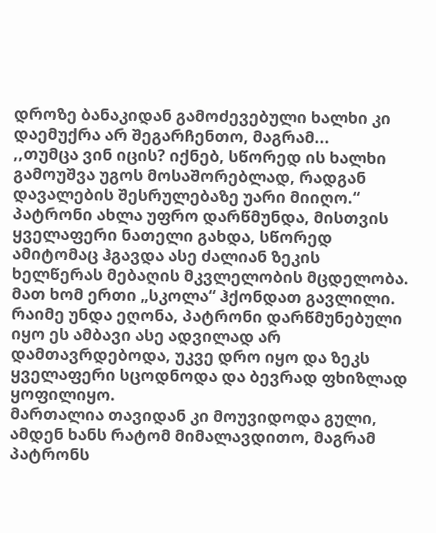დროზე ბანაკიდან გამოძევებული ხალხი კი დაემუქრა არ შეგარჩენთო, მაგრამ...
,,თუმცა ვინ იცის? იქნებ, სწორედ ის ხალხი გამოუშვა უგოს მოსაშორებლად, რადგან დავალების შესრულებაზე უარი მიიღო.“
პატრონი ახლა უფრო დარწმუნდა, მისთვის ყველაფერი ნათელი გახდა, სწორედ ამიტომაც ჰგავდა ასე ძალიან ზეკის ხელწერას მებაღის მკვლელობის მცდელობა. მათ ხომ ერთი „სკოლა“ ჰქონდათ გავლილი.
რაიმე უნდა ეღონა, პატრონი დარწმუნებული იყო ეს ამბავი ასე ადვილად არ დამთავრდებოდა, უკვე დრო იყო და ზეკს ყველაფერი სცოდნოდა და ბევრად ფხიზლად ყოფილიყო.
მართალია თავიდან კი მოუვიდოდა გული, ამდენ ხანს რატომ მიმალავდითო, მაგრამ პატრონს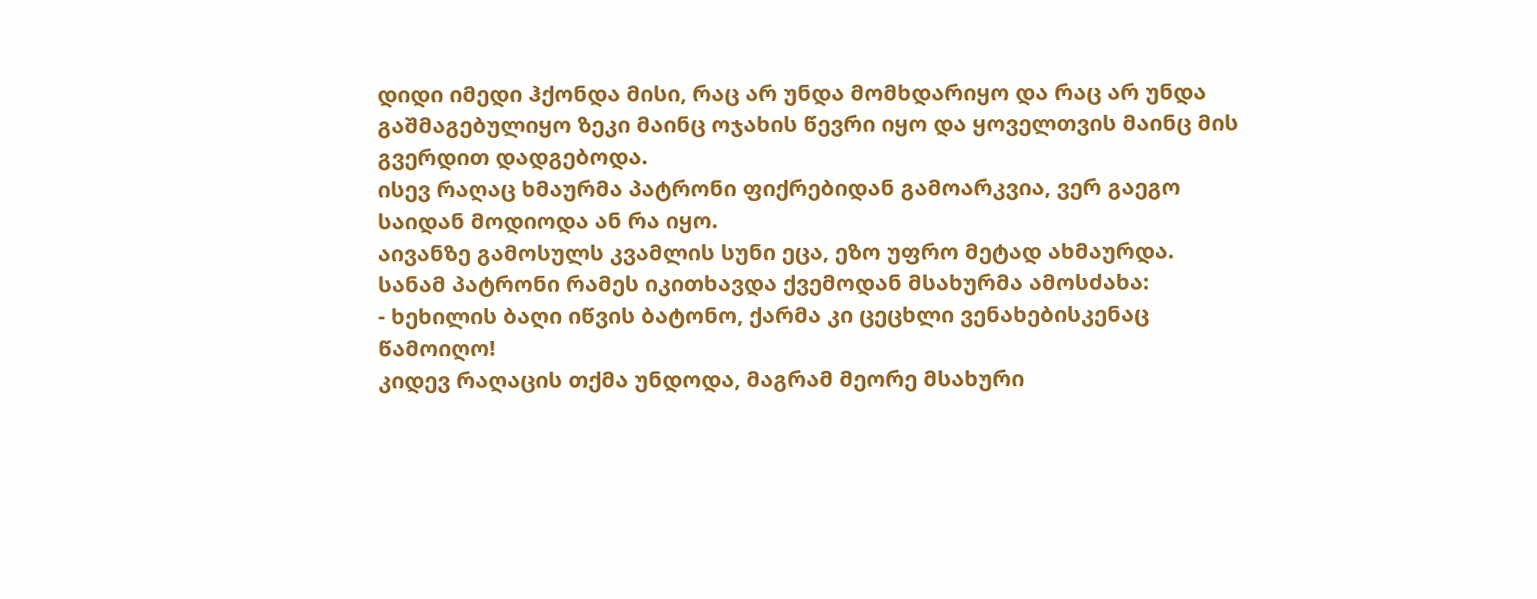დიდი იმედი ჰქონდა მისი, რაც არ უნდა მომხდარიყო და რაც არ უნდა გაშმაგებულიყო ზეკი მაინც ოჯახის წევრი იყო და ყოველთვის მაინც მის გვერდით დადგებოდა.
ისევ რაღაც ხმაურმა პატრონი ფიქრებიდან გამოარკვია, ვერ გაეგო საიდან მოდიოდა ან რა იყო.
აივანზე გამოსულს კვამლის სუნი ეცა, ეზო უფრო მეტად ახმაურდა.
სანამ პატრონი რამეს იკითხავდა ქვემოდან მსახურმა ამოსძახა:
- ხეხილის ბაღი იწვის ბატონო, ქარმა კი ცეცხლი ვენახებისკენაც წამოიღო!
კიდევ რაღაცის თქმა უნდოდა, მაგრამ მეორე მსახური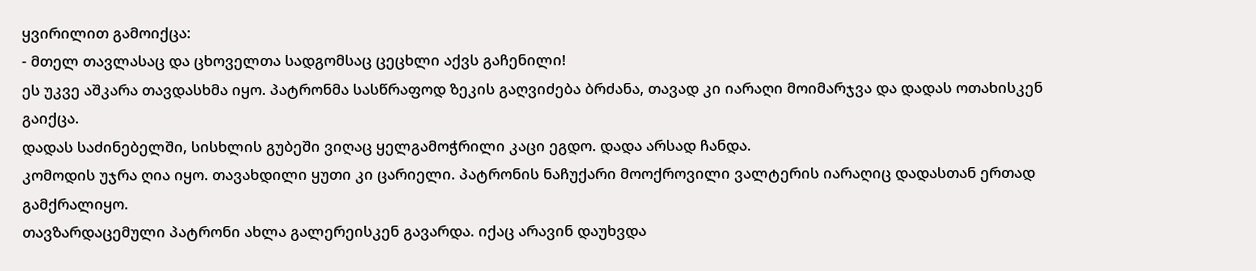ყვირილით გამოიქცა:
- მთელ თავლასაც და ცხოველთა სადგომსაც ცეცხლი აქვს გაჩენილი!
ეს უკვე აშკარა თავდასხმა იყო. პატრონმა სასწრაფოდ ზეკის გაღვიძება ბრძანა, თავად კი იარაღი მოიმარჯვა და დადას ოთახისკენ გაიქცა.
დადას საძინებელში, სისხლის გუბეში ვიღაც ყელგამოჭრილი კაცი ეგდო. დადა არსად ჩანდა.
კომოდის უჯრა ღია იყო. თავახდილი ყუთი კი ცარიელი. პატრონის ნაჩუქარი მოოქროვილი ვალტერის იარაღიც დადასთან ერთად გამქრალიყო.
თავზარდაცემული პატრონი ახლა გალერეისკენ გავარდა. იქაც არავინ დაუხვდა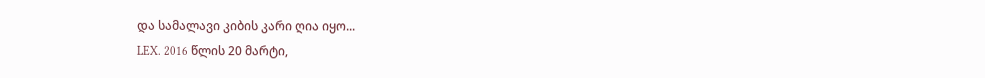და სამალავი კიბის კარი ღია იყო...
LEX. 2016 წლის 20 მარტი,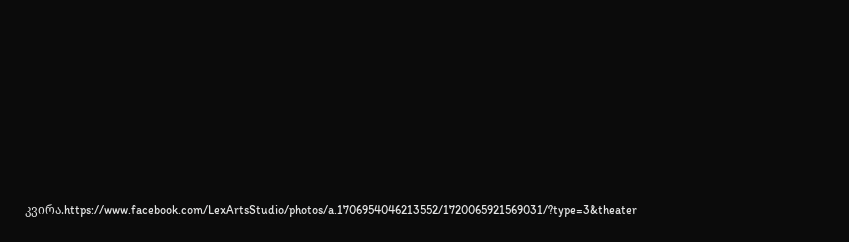კვირა.https://www.facebook.com/LexArtsStudio/photos/a.1706954046213552/1720065921569031/?type=3&theater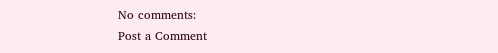No comments:
Post a Comment